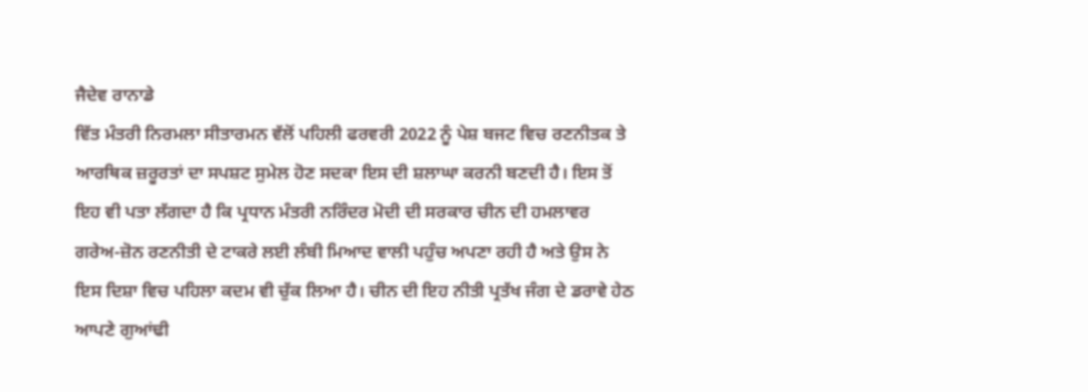ਜੈਦੇਵ ਰਾਨਾਡੇ
ਵਿੱਤ ਮੰਤਰੀ ਨਿਰਮਲਾ ਸੀਤਾਰਮਨ ਵੱਲੋਂ ਪਹਿਲੀ ਫਰਵਰੀ 2022 ਨੂੰ ਪੇਸ਼ ਬਜਟ ਵਿਚ ਰਣਨੀਤਕ ਤੇ ਆਰਥਿਕ ਜ਼ਰੂਰਤਾਂ ਦਾ ਸਪਸ਼ਟ ਸੁਮੇਲ ਹੋਣ ਸਦਕਾ ਇਸ ਦੀ ਸ਼ਲਾਘਾ ਕਰਨੀ ਬਣਦੀ ਹੈ। ਇਸ ਤੋਂ ਇਹ ਵੀ ਪਤਾ ਲੱਗਦਾ ਹੈ ਕਿ ਪ੍ਰਧਾਨ ਮੰਤਰੀ ਨਰਿੰਦਰ ਮੋਦੀ ਦੀ ਸਰਕਾਰ ਚੀਨ ਦੀ ਹਮਲਾਵਰ ਗਰੇਅ-ਜ਼ੋਨ ਰਣਨੀਤੀ ਦੇ ਟਾਕਰੇ ਲਈ ਲੰਬੀ ਮਿਆਦ ਵਾਲੀ ਪਹੁੰਚ ਅਪਣਾ ਰਹੀ ਹੈ ਅਤੇ ਉਸ ਨੇ ਇਸ ਦਿਸ਼ਾ ਵਿਚ ਪਹਿਲਾ ਕਦਮ ਵੀ ਚੁੱਕ ਲਿਆ ਹੈ। ਚੀਨ ਦੀ ਇਹ ਨੀਤੀ ਪ੍ਰਤੱਖ ਜੰਗ ਦੇ ਡਰਾਵੇ ਹੇਠ ਆਪਣੇ ਗੁਆਂਢੀ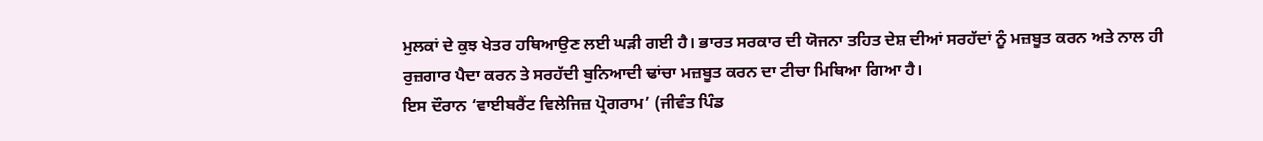ਮੁਲਕਾਂ ਦੇ ਕੁਝ ਖੇਤਰ ਹਥਿਆਉਣ ਲਈ ਘੜੀ ਗਈ ਹੈ। ਭਾਰਤ ਸਰਕਾਰ ਦੀ ਯੋਜਨਾ ਤਹਿਤ ਦੇਸ਼ ਦੀਆਂ ਸਰਹੱਦਾਂ ਨੂੰ ਮਜ਼ਬੂਤ ਕਰਨ ਅਤੇ ਨਾਲ ਹੀ ਰੁਜ਼ਗਾਰ ਪੈਦਾ ਕਰਨ ਤੇ ਸਰਹੱਦੀ ਬੁਨਿਆਦੀ ਢਾਂਚਾ ਮਜ਼ਬੂਤ ਕਰਨ ਦਾ ਟੀਚਾ ਮਿਥਿਆ ਗਿਆ ਹੈ।
ਇਸ ਦੌਰਾਨ ‘ਵਾਈਬਰੈਂਟ ਵਿਲੇਜਿਜ਼ ਪ੍ਰੋਗਰਾਮ’ (ਜੀਵੰਤ ਪਿੰਡ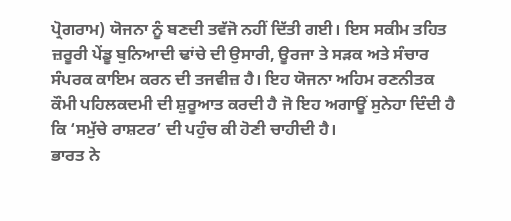ਪ੍ਰੋਗਰਾਮ) ਯੋਜਨਾ ਨੂੰ ਬਣਦੀ ਤਵੱਜੋ ਨਹੀਂ ਦਿੱਤੀ ਗਈ। ਇਸ ਸਕੀਮ ਤਹਿਤ ਜ਼ਰੂਰੀ ਪੇਂਡੂ ਬੁਨਿਆਦੀ ਢਾਂਚੇ ਦੀ ਉਸਾਰੀ, ਊਰਜਾ ਤੇ ਸੜਕ ਅਤੇ ਸੰਚਾਰ ਸੰਪਰਕ ਕਾਇਮ ਕਰਨ ਦੀ ਤਜਵੀਜ਼ ਹੈ। ਇਹ ਯੋਜਨਾ ਅਹਿਮ ਰਣਨੀਤਕ ਕੌਮੀ ਪਹਿਲਕਦਮੀ ਦੀ ਸ਼ੁਰੂਆਤ ਕਰਦੀ ਹੈ ਜੋ ਇਹ ਅਗਾਊਂ ਸੁਨੇਹਾ ਦਿੰਦੀ ਹੈ ਕਿ ‘ਸਮੁੱਚੇ ਰਾਸ਼ਟਰ’ ਦੀ ਪਹੁੰਚ ਕੀ ਹੋਣੀ ਚਾਹੀਦੀ ਹੈ।
ਭਾਰਤ ਨੇ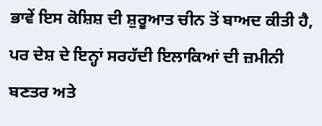ਭਾਵੇਂ ਇਸ ਕੋਸ਼ਿਸ਼ ਦੀ ਸ਼ੁਰੂਆਤ ਚੀਨ ਤੋਂ ਬਾਅਦ ਕੀਤੀ ਹੈ, ਪਰ ਦੇਸ਼ ਦੇ ਇਨ੍ਹਾਂ ਸਰਹੱਦੀ ਇਲਾਕਿਆਂ ਦੀ ਜ਼ਮੀਨੀ ਬਣਤਰ ਅਤੇ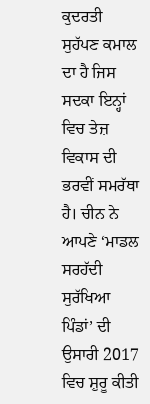ਕੁਦਰਤੀ ਸੁਹੱਪਣ ਕਮਾਲ ਦਾ ਹੈ ਜਿਸ ਸਦਕਾ ਇਨ੍ਹਾਂ ਵਿਚ ਤੇਜ਼ ਵਿਕਾਸ ਦੀ ਭਰਵੀਂ ਸਮਰੱਥਾ ਹੈ। ਚੀਨ ਨੇ ਆਪਣੇ ‘ਮਾਡਲ ਸਰਹੱਦੀ ਸੁਰੱਖਿਆ ਪਿੰਡਾਂ’ ਦੀ ਉਸਾਰੀ 2017 ਵਿਚ ਸ਼ੁਰੂ ਕੀਤੀ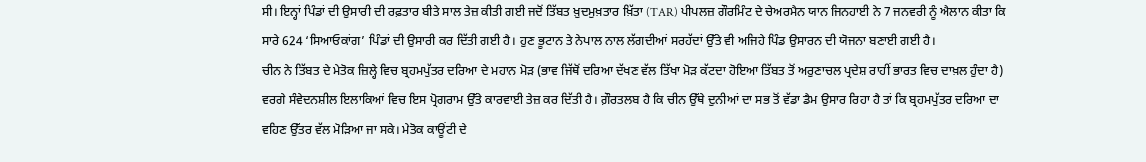ਸੀ। ਇਨ੍ਹਾਂ ਪਿੰਡਾਂ ਦੀ ਉਸਾਰੀ ਦੀ ਰਫ਼ਤਾਰ ਬੀਤੇ ਸਾਲ ਤੇਜ਼ ਕੀਤੀ ਗਈ ਜਦੋਂ ਤਿੱਬਤ ਖ਼ੁਦਮੁਖ਼ਤਾਰ ਖ਼ਿੱਤਾ (TAR) ਪੀਪਲਜ਼ ਗੌਰਮਿੰਟ ਦੇ ਚੇਅਰਮੈਨ ਯਾਨ ਜਿਨਹਾਈ ਨੇ 7 ਜਨਵਰੀ ਨੂੰ ਐਲਾਨ ਕੀਤਾ ਕਿ ਸਾਰੇ 624 ‘ਸਿਆਓਕਾਂਗ’ ਪਿੰਡਾਂ ਦੀ ਉਸਾਰੀ ਕਰ ਦਿੱਤੀ ਗਈ ਹੈ। ਹੁਣ ਭੂਟਾਨ ਤੇ ਨੇਪਾਲ ਨਾਲ ਲੱਗਦੀਆਂ ਸਰਹੱਦਾਂ ਉੱਤੇ ਵੀ ਅਜਿਹੇ ਪਿੰਡ ਉਸਾਰਨ ਦੀ ਯੋਜਨਾ ਬਣਾਈ ਗਈ ਹੈ।
ਚੀਨ ਨੇ ਤਿੱਬਤ ਦੇ ਮੇਤੋਕ ਜ਼ਿਲ੍ਹੇ ਵਿਚ ਬ੍ਰਹਮਪੁੱਤਰ ਦਰਿਆ ਦੇ ਮਹਾਨ ਮੋੜ (ਭਾਵ ਜਿੱਥੋਂ ਦਰਿਆ ਦੱਖਣ ਵੱਲ ਤਿੱਖਾ ਮੋੜ ਕੱਟਦਾ ਹੋਇਆ ਤਿੱਬਤ ਤੋਂ ਅਰੁਣਾਚਲ ਪ੍ਰਦੇਸ਼ ਰਾਹੀਂ ਭਾਰਤ ਵਿਚ ਦਾਖ਼ਲ ਹੁੰਦਾ ਹੈ) ਵਰਗੇ ਸੰਵੇਦਨਸ਼ੀਲ ਇਲਾਕਿਆਂ ਵਿਚ ਇਸ ਪ੍ਰੋਗਰਾਮ ਉੱਤੇ ਕਾਰਵਾਈ ਤੇਜ਼ ਕਰ ਦਿੱਤੀ ਹੈ। ਗ਼ੌਰਤਲਬ ਹੈ ਕਿ ਚੀਨ ਉੱਥੇ ਦੁਨੀਆਂ ਦਾ ਸਭ ਤੋਂ ਵੱਡਾ ਡੈਮ ਉਸਾਰ ਰਿਹਾ ਹੈ ਤਾਂ ਕਿ ਬ੍ਰਹਮਪੁੱਤਰ ਦਰਿਆ ਦਾ ਵਹਿਣ ਉੱਤਰ ਵੱਲ ਮੋੜਿਆ ਜਾ ਸਕੇ। ਮੇਤੋਕ ਕਾਊਂਟੀ ਦੇ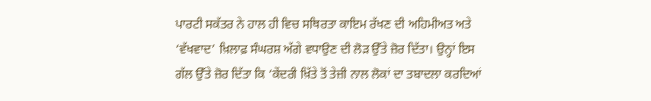ਪਾਰਟੀ ਸਕੱਤਰ ਨੇ ਹਾਲ ਹੀ ਵਿਚ ਸਥਿਰਤਾ ਕਾਇਮ ਰੱਖਣ ਦੀ ਅਹਿਮੀਅਤ ਅਤੇ ‘ਵੱਖਵਾਦ’ ਖ਼ਿਲਾਫ਼ ਸੰਘਰਸ਼ ਅੱਗੇ ਵਧਾਉਣ ਦੀ ਲੋੜ ਉੱਤੇ ਜ਼ੋਰ ਦਿੱਤਾ। ਉਨ੍ਹਾਂ ਇਸ ਗੱਲ ਉੱਤੇ ਜ਼ੋਰ ਦਿੱਤਾ ਕਿ ‘ਕੇਂਦਰੀ ਖ਼ਿੱਤੇ ਤੋਂ ਤੇਜ਼ੀ ਨਾਲ ਲੋਕਾਂ ਦਾ ਤਬਾਦਲਾ ਕਰਦਿਆਂ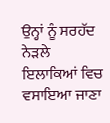ਉਨ੍ਹਾਂ ਨੂੰ ਸਰਹੱਦ ਨੇੜਲੇ ਇਲਾਕਿਆਂ ਵਿਚ ਵਸਾਇਆ ਜਾਣਾ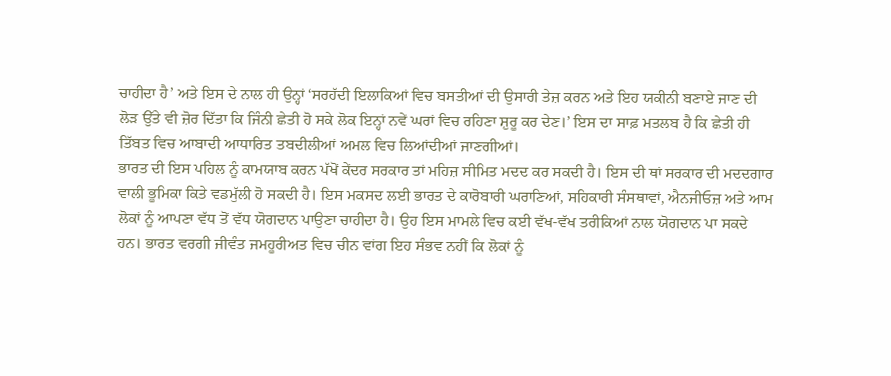ਚਾਹੀਦਾ ਹੈ’ ਅਤੇ ਇਸ ਦੇ ਨਾਲ ਹੀ ਉਨ੍ਹਾਂ ‘ਸਰਹੱਦੀ ਇਲਾਕਿਆਂ ਵਿਚ ਬਸਤੀਆਂ ਦੀ ਉਸਾਰੀ ਤੇਜ਼ ਕਰਨ ਅਤੇ ਇਹ ਯਕੀਨੀ ਬਣਾਏ ਜਾਣ ਦੀ ਲੋੜ ਉੱਤੇ ਵੀ ਜ਼ੋਰ ਦਿੱਤਾ ਕਿ ਜਿੰਨੀ ਛੇਤੀ ਹੋ ਸਕੇ ਲੋਕ ਇਨ੍ਹਾਂ ਨਵੇਂ ਘਰਾਂ ਵਿਚ ਰਹਿਣਾ ਸ਼ੁਰੂ ਕਰ ਦੇਣ।’ ਇਸ ਦਾ ਸਾਫ਼ ਮਤਲਬ ਹੈ ਕਿ ਛੇਤੀ ਹੀ ਤਿੱਬਤ ਵਿਚ ਆਬਾਦੀ ਆਧਾਰਿਤ ਤਬਦੀਲੀਆਂ ਅਮਲ ਵਿਚ ਲਿਆਂਦੀਆਂ ਜਾਣਗੀਆਂ।
ਭਾਰਤ ਦੀ ਇਸ ਪਹਿਲ ਨੂੰ ਕਾਮਯਾਬ ਕਰਨ ਪੱਖੋਂ ਕੇਂਦਰ ਸਰਕਾਰ ਤਾਂ ਮਹਿਜ਼ ਸੀਮਿਤ ਮਦਦ ਕਰ ਸਕਦੀ ਹੈ। ਇਸ ਦੀ ਥਾਂ ਸਰਕਾਰ ਦੀ ਮਦਦਗਾਰ ਵਾਲੀ ਭੂਮਿਕਾ ਕਿਤੇ ਵਡਮੁੱਲੀ ਹੋ ਸਕਦੀ ਹੈ। ਇਸ ਮਕਸਦ ਲਈ ਭਾਰਤ ਦੇ ਕਾਰੋਬਾਰੀ ਘਰਾਣਿਆਂ, ਸਹਿਕਾਰੀ ਸੰਸਥਾਵਾਂ, ਐਨਜੀਓਜ਼ ਅਤੇ ਆਮ ਲੋਕਾਂ ਨੂੰ ਆਪਣਾ ਵੱਧ ਤੋਂ ਵੱਧ ਯੋਗਦਾਨ ਪਾਉਣਾ ਚਾਹੀਦਾ ਹੈ। ਉਹ ਇਸ ਮਾਮਲੇ ਵਿਚ ਕਈ ਵੱਖ-ਵੱਖ ਤਰੀਕਿਆਂ ਨਾਲ ਯੋਗਦਾਨ ਪਾ ਸਕਦੇ ਹਨ। ਭਾਰਤ ਵਰਗੀ ਜੀਵੰਤ ਜਮਹੂਰੀਅਤ ਵਿਚ ਚੀਨ ਵਾਂਗ ਇਹ ਸੰਭਵ ਨਹੀਂ ਕਿ ਲੋਕਾਂ ਨੂੰ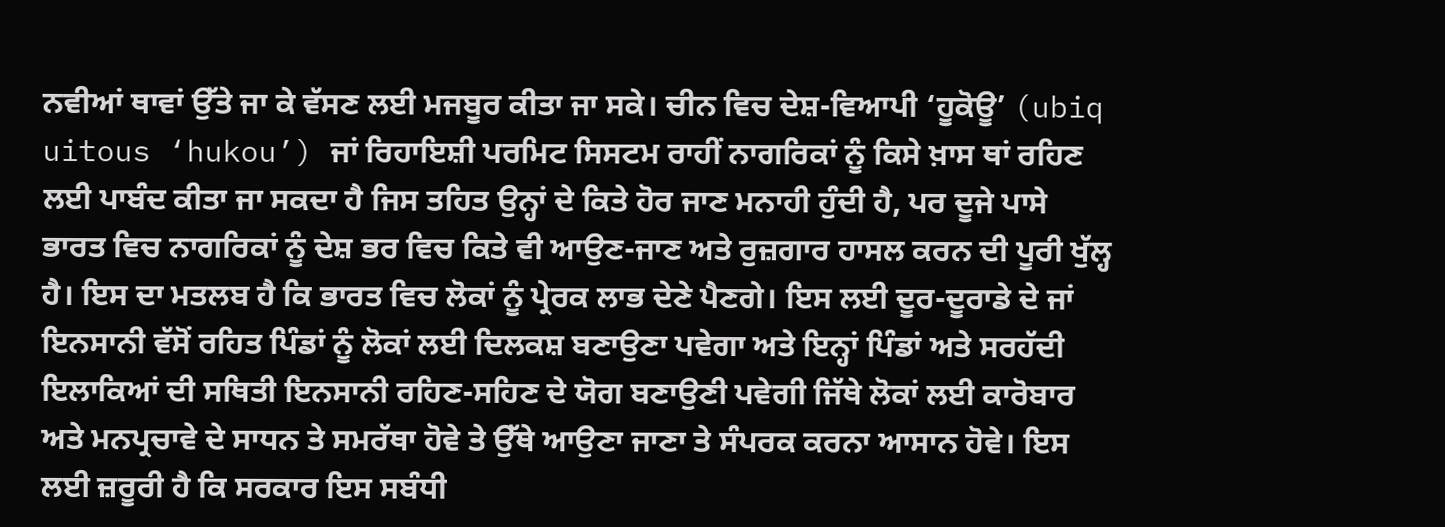ਨਵੀਆਂ ਥਾਵਾਂ ਉੱਤੇ ਜਾ ਕੇ ਵੱਸਣ ਲਈ ਮਜਬੂਰ ਕੀਤਾ ਜਾ ਸਕੇ। ਚੀਨ ਵਿਚ ਦੇਸ਼-ਵਿਆਪੀ ‘ਹੂਕੋਊ’ (ubiq uitous ‘hukou’) ਜਾਂ ਰਿਹਾਇਸ਼ੀ ਪਰਮਿਟ ਸਿਸਟਮ ਰਾਹੀਂ ਨਾਗਰਿਕਾਂ ਨੂੰ ਕਿਸੇ ਖ਼ਾਸ ਥਾਂ ਰਹਿਣ ਲਈ ਪਾਬੰਦ ਕੀਤਾ ਜਾ ਸਕਦਾ ਹੈ ਜਿਸ ਤਹਿਤ ਉਨ੍ਹਾਂ ਦੇ ਕਿਤੇ ਹੋਰ ਜਾਣ ਮਨਾਹੀ ਹੁੰਦੀ ਹੈ, ਪਰ ਦੂਜੇ ਪਾਸੇ ਭਾਰਤ ਵਿਚ ਨਾਗਰਿਕਾਂ ਨੂੰ ਦੇਸ਼ ਭਰ ਵਿਚ ਕਿਤੇ ਵੀ ਆਉਣ-ਜਾਣ ਅਤੇ ਰੁਜ਼ਗਾਰ ਹਾਸਲ ਕਰਨ ਦੀ ਪੂਰੀ ਖੁੱਲ੍ਹ ਹੈ। ਇਸ ਦਾ ਮਤਲਬ ਹੈ ਕਿ ਭਾਰਤ ਵਿਚ ਲੋਕਾਂ ਨੂੰ ਪ੍ਰੇਰਕ ਲਾਭ ਦੇਣੇ ਪੈਣਗੇ। ਇਸ ਲਈ ਦੂਰ-ਦੂਰਾਡੇ ਦੇ ਜਾਂ ਇਨਸਾਨੀ ਵੱਸੋਂ ਰਹਿਤ ਪਿੰਡਾਂ ਨੂੰ ਲੋਕਾਂ ਲਈ ਦਿਲਕਸ਼ ਬਣਾਉਣਾ ਪਵੇਗਾ ਅਤੇ ਇਨ੍ਹਾਂ ਪਿੰਡਾਂ ਅਤੇ ਸਰਹੱਦੀ ਇਲਾਕਿਆਂ ਦੀ ਸਥਿਤੀ ਇਨਸਾਨੀ ਰਹਿਣ-ਸਹਿਣ ਦੇ ਯੋਗ ਬਣਾਉਣੀ ਪਵੇਗੀ ਜਿੱਥੇ ਲੋਕਾਂ ਲਈ ਕਾਰੋਬਾਰ ਅਤੇ ਮਨਪ੍ਰਚਾਵੇ ਦੇ ਸਾਧਨ ਤੇ ਸਮਰੱਥਾ ਹੋਵੇ ਤੇ ਉੱਥੇ ਆਉਣਾ ਜਾਣਾ ਤੇ ਸੰਪਰਕ ਕਰਨਾ ਆਸਾਨ ਹੋਵੇ। ਇਸ ਲਈ ਜ਼ਰੂਰੀ ਹੈ ਕਿ ਸਰਕਾਰ ਇਸ ਸਬੰਧੀ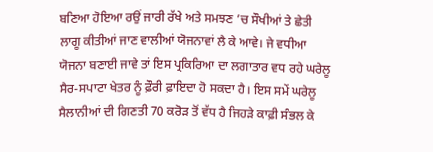ਬਣਿਆ ਹੋਇਆ ਰਉਂ ਜਾਰੀ ਰੱਖੇ ਅਤੇ ਸਮਝਣ ’ਚ ਸੌਖੀਆਂ ਤੇ ਛੇਤੀ ਲਾਗੂ ਕੀਤੀਆਂ ਜਾਣ ਵਾਲੀਆਂ ਯੋਜਨਾਵਾਂ ਲੈ ਕੇ ਆਵੇ। ਜੇ ਵਧੀਆ ਯੋਜਨਾ ਬਣਾਈ ਜਾਵੇ ਤਾਂ ਇਸ ਪ੍ਰਕਿਰਿਆ ਦਾ ਲਗਾਤਾਰ ਵਧ ਰਹੇ ਘਰੇਲੂ ਸੈਰ-ਸਪਾਟਾ ਖੇਤਰ ਨੂੰ ਫ਼ੌਰੀ ਫ਼ਾਇਦਾ ਹੋ ਸਕਦਾ ਹੈ। ਇਸ ਸਮੇਂ ਘਰੇਲੂ ਸੈਲਾਨੀਆਂ ਦੀ ਗਿਣਤੀ 70 ਕਰੋੜ ਤੋਂ ਵੱਧ ਹੈ ਜਿਹੜੇ ਕਾਫ਼ੀ ਸੰਭਲ ਕੇ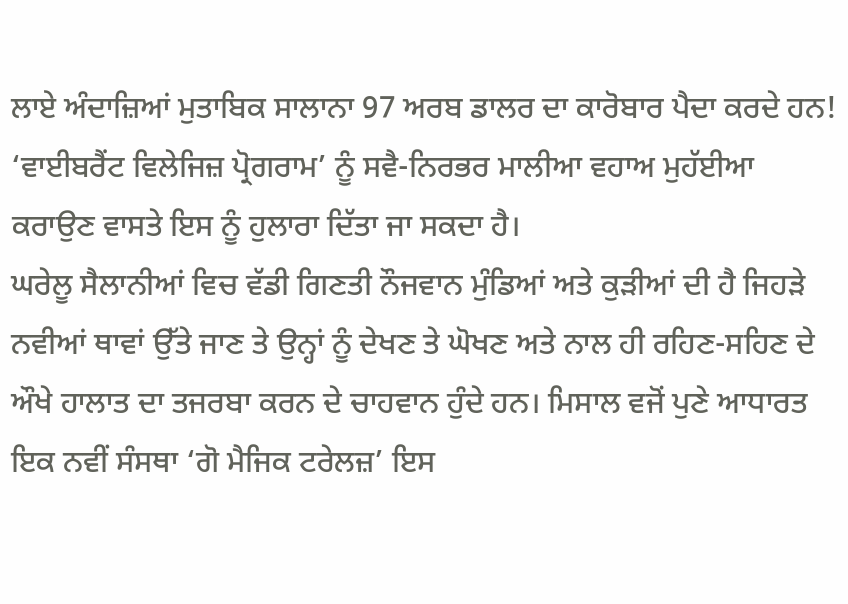ਲਾਏ ਅੰਦਾਜ਼ਿਆਂ ਮੁਤਾਬਿਕ ਸਾਲਾਨਾ 97 ਅਰਬ ਡਾਲਰ ਦਾ ਕਾਰੋਬਾਰ ਪੈਦਾ ਕਰਦੇ ਹਨ! ‘ਵਾਈਬਰੈਂਟ ਵਿਲੇਜਿਜ਼ ਪ੍ਰੋਗਰਾਮ’ ਨੂੰ ਸਵੈ-ਨਿਰਭਰ ਮਾਲੀਆ ਵਹਾਅ ਮੁਹੱਈਆ ਕਰਾਉਣ ਵਾਸਤੇ ਇਸ ਨੂੰ ਹੁਲਾਰਾ ਦਿੱਤਾ ਜਾ ਸਕਦਾ ਹੈ।
ਘਰੇਲੂ ਸੈਲਾਨੀਆਂ ਵਿਚ ਵੱਡੀ ਗਿਣਤੀ ਨੌਜਵਾਨ ਮੁੰਡਿਆਂ ਅਤੇ ਕੁੜੀਆਂ ਦੀ ਹੈ ਜਿਹੜੇ ਨਵੀਆਂ ਥਾਵਾਂ ਉੱਤੇ ਜਾਣ ਤੇ ਉਨ੍ਹਾਂ ਨੂੰ ਦੇਖਣ ਤੇ ਘੋਖਣ ਅਤੇ ਨਾਲ ਹੀ ਰਹਿਣ-ਸਹਿਣ ਦੇ ਔਖੇ ਹਾਲਾਤ ਦਾ ਤਜਰਬਾ ਕਰਨ ਦੇ ਚਾਹਵਾਨ ਹੁੰਦੇ ਹਨ। ਮਿਸਾਲ ਵਜੋਂ ਪੁਣੇ ਆਧਾਰਤ ਇਕ ਨਵੀਂ ਸੰਸਥਾ ‘ਗੋ ਮੈਜਿਕ ਟਰੇਲਜ਼’ ਇਸ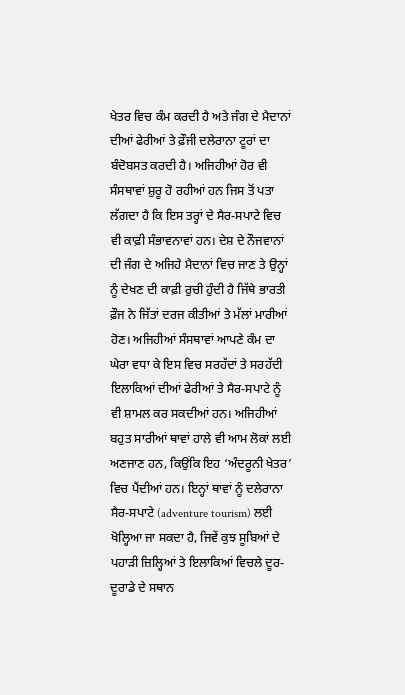ਖੇਤਰ ਵਿਚ ਕੰਮ ਕਰਦੀ ਹੈ ਅਤੇ ਜੰਗ ਦੇ ਮੈਦਾਨਾਂ ਦੀਆਂ ਫੇਰੀਆਂ ਤੇ ਫ਼ੌਜੀ ਦਲੇਰਾਨਾ ਟੂਰਾਂ ਦਾ ਬੰਦੋਬਸਤ ਕਰਦੀ ਹੈ। ਅਜਿਹੀਆਂ ਹੋਰ ਵੀ ਸੰਸਥਾਵਾਂ ਸ਼ੁਰੂ ਹੋ ਰਹੀਆਂ ਹਨ ਜਿਸ ਤੋਂ ਪਤਾ ਲੱਗਦਾ ਹੈ ਕਿ ਇਸ ਤਰ੍ਹਾਂ ਦੇ ਸੈਰ-ਸਪਾਟੇ ਵਿਚ ਵੀ ਕਾਫ਼ੀ ਸੰਭਾਵਨਾਵਾਂ ਹਨ। ਦੇਸ਼ ਦੇ ਨੌਜਵਾਨਾਂ ਦੀ ਜੰਗ ਦੇ ਅਜਿਹੇ ਮੈਦਾਨਾਂ ਵਿਚ ਜਾਣ ਤੇ ਉਨ੍ਹਾਂ ਨੂੰ ਦੇਖਣ ਦੀ ਕਾਫ਼ੀ ਰੁਚੀ ਹੁੰਦੀ ਹੈ ਜਿੱਥੇ ਭਾਰਤੀ ਫ਼ੌਜ ਨੇ ਜਿੱਤਾਂ ਦਰਜ ਕੀਤੀਆਂ ਤੇ ਮੱਲਾਂ ਮਾਰੀਆਂ ਹੋਣ। ਅਜਿਹੀਆਂ ਸੰਸਥਾਵਾਂ ਆਪਣੇ ਕੰਮ ਦਾ ਘੇਰਾ ਵਧਾ ਕੇ ਇਸ ਵਿਚ ਸਰਹੱਦਾਂ ਤੇ ਸਰਹੱਦੀ ਇਲਾਕਿਆਂ ਦੀਆਂ ਫੇਰੀਆਂ ਤੇ ਸੈਰ-ਸਪਾਟੇ ਨੂੰ ਵੀ ਸ਼ਾਮਲ ਕਰ ਸਕਦੀਆਂ ਹਨ। ਅਜਿਹੀਆਂ ਬਹੁਤ ਸਾਰੀਆਂ ਥਾਵਾਂ ਹਾਲੇ ਵੀ ਆਮ ਲੋਕਾਂ ਲਈ ਅਣਜਾਣ ਹਨ, ਕਿਉਂਕਿ ਇਹ ‘ਅੰਦਰੂਨੀ ਖੇਤਰ’ ਵਿਚ ਪੈਂਦੀਆਂ ਹਨ। ਇਨ੍ਹਾਂ ਥਾਵਾਂ ਨੂੰ ਦਲੇਰਾਨਾ ਸੈਰ-ਸਪਾਟੇ (adventure tourism) ਲਈ ਖੋਲ੍ਹਿਆ ਜਾ ਸਕਦਾ ਹੈ, ਜਿਵੇਂ ਕੁਝ ਸੂਬਿਆਂ ਦੇ ਪਹਾੜੀ ਜ਼ਿਲ੍ਹਿਆਂ ਤੇ ਇਲਾਕਿਆਂ ਵਿਚਲੇ ਦੂਰ-ਦੂਰਾਡੇ ਦੇ ਸਥਾਨ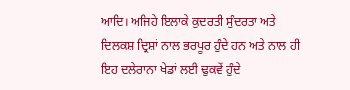ਆਦਿ। ਅਜਿਹੇ ਇਲਾਕੇ ਕੁਦਰਤੀ ਸੁੰਦਰਤਾ ਅਤੇ ਦਿਲਕਸ਼ ਦ੍ਰਿਸ਼ਾਂ ਨਾਲ ਭਰਪੂਰ ਹੁੰਦੇ ਹਨ ਅਤੇ ਨਾਲ ਹੀ ਇਹ ਦਲੇਰਾਨਾ ਖੇਡਾਂ ਲਈ ਢੁਕਵੇਂ ਹੁੰਦੇ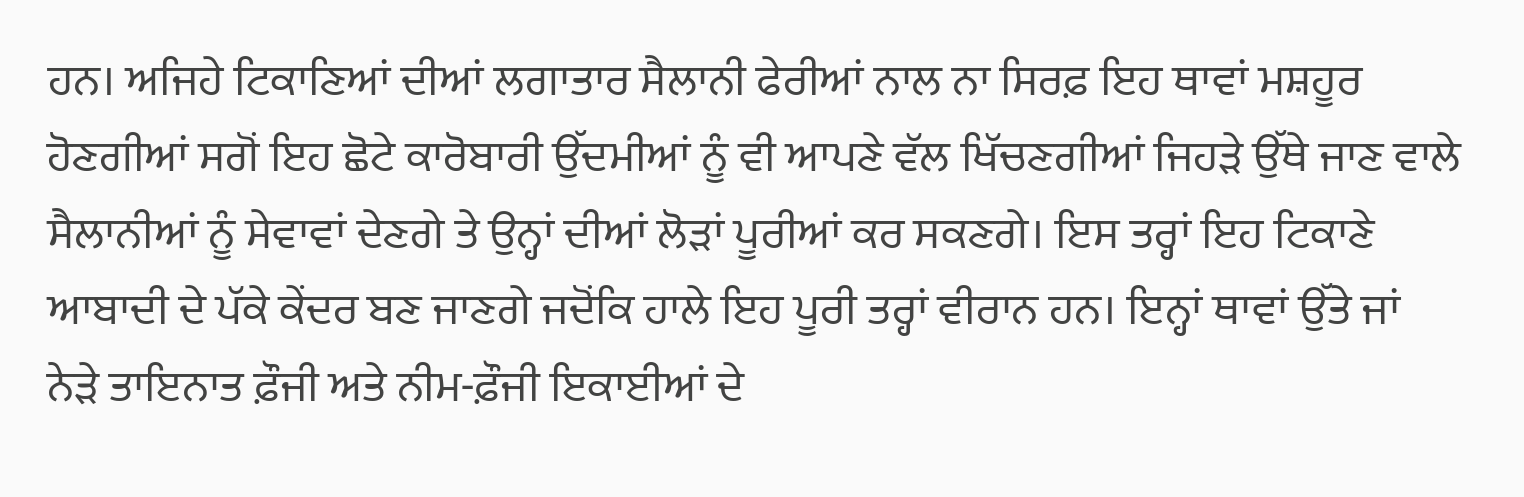ਹਨ। ਅਜਿਹੇ ਟਿਕਾਣਿਆਂ ਦੀਆਂ ਲਗਾਤਾਰ ਸੈਲਾਨੀ ਫੇਰੀਆਂ ਨਾਲ ਨਾ ਸਿਰਫ਼ ਇਹ ਥਾਵਾਂ ਮਸ਼ਹੂਰ ਹੋਣਗੀਆਂ ਸਗੋਂ ਇਹ ਛੋਟੇ ਕਾਰੋਬਾਰੀ ਉੱਦਮੀਆਂ ਨੂੰ ਵੀ ਆਪਣੇ ਵੱਲ ਖਿੱਚਣਗੀਆਂ ਜਿਹੜੇ ਉੱਥੇ ਜਾਣ ਵਾਲੇ ਸੈਲਾਨੀਆਂ ਨੂੰ ਸੇਵਾਵਾਂ ਦੇਣਗੇ ਤੇ ਉਨ੍ਹਾਂ ਦੀਆਂ ਲੋੜਾਂ ਪੂਰੀਆਂ ਕਰ ਸਕਣਗੇ। ਇਸ ਤਰ੍ਹਾਂ ਇਹ ਟਿਕਾਣੇ ਆਬਾਦੀ ਦੇ ਪੱਕੇ ਕੇਂਦਰ ਬਣ ਜਾਣਗੇ ਜਦੋਂਕਿ ਹਾਲੇ ਇਹ ਪੂਰੀ ਤਰ੍ਹਾਂ ਵੀਰਾਨ ਹਨ। ਇਨ੍ਹਾਂ ਥਾਵਾਂ ਉੱਤੇ ਜਾਂ ਨੇੜੇ ਤਾਇਨਾਤ ਫ਼ੌਜੀ ਅਤੇ ਨੀਮ-ਫ਼ੌਜੀ ਇਕਾਈਆਂ ਦੇ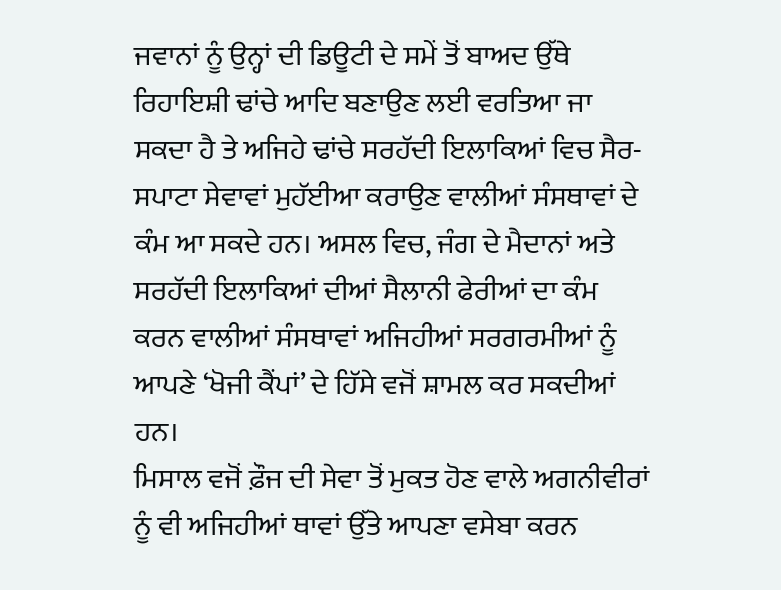ਜਵਾਨਾਂ ਨੂੰ ਉਨ੍ਹਾਂ ਦੀ ਡਿਊਟੀ ਦੇ ਸਮੇਂ ਤੋਂ ਬਾਅਦ ਉੱਥੇ ਰਿਹਾਇਸ਼ੀ ਢਾਂਚੇ ਆਦਿ ਬਣਾਉਣ ਲਈ ਵਰਤਿਆ ਜਾ ਸਕਦਾ ਹੈ ਤੇ ਅਜਿਹੇ ਢਾਂਚੇ ਸਰਹੱਦੀ ਇਲਾਕਿਆਂ ਵਿਚ ਸੈਰ-ਸਪਾਟਾ ਸੇਵਾਵਾਂ ਮੁਹੱਈਆ ਕਰਾਉਣ ਵਾਲੀਆਂ ਸੰਸਥਾਵਾਂ ਦੇ ਕੰਮ ਆ ਸਕਦੇ ਹਨ। ਅਸਲ ਵਿਚ, ਜੰਗ ਦੇ ਮੈਦਾਨਾਂ ਅਤੇ ਸਰਹੱਦੀ ਇਲਾਕਿਆਂ ਦੀਆਂ ਸੈਲਾਨੀ ਫੇਰੀਆਂ ਦਾ ਕੰਮ ਕਰਨ ਵਾਲੀਆਂ ਸੰਸਥਾਵਾਂ ਅਜਿਹੀਆਂ ਸਰਗਰਮੀਆਂ ਨੂੰ ਆਪਣੇ ‘ਖੋਜੀ ਕੈਂਪਾਂ’ ਦੇ ਹਿੱਸੇ ਵਜੋਂ ਸ਼ਾਮਲ ਕਰ ਸਕਦੀਆਂ ਹਨ।
ਮਿਸਾਲ ਵਜੋਂ ਫ਼ੌਜ ਦੀ ਸੇਵਾ ਤੋਂ ਮੁਕਤ ਹੋਣ ਵਾਲੇ ਅਗਨੀਵੀਰਾਂ ਨੂੰ ਵੀ ਅਜਿਹੀਆਂ ਥਾਵਾਂ ਉੱਤੇ ਆਪਣਾ ਵਸੇਬਾ ਕਰਨ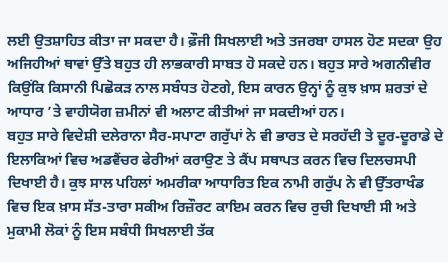ਲਈ ਉਤਸ਼ਾਹਿਤ ਕੀਤਾ ਜਾ ਸਕਦਾ ਹੈ। ਫ਼ੌਜੀ ਸਿਖਲਾਈ ਅਤੇ ਤਜਰਬਾ ਹਾਸਲ ਹੋਣ ਸਦਕਾ ਉਹ ਅਜਿਹੀਆਂ ਥਾਵਾਂ ਉੱਤੇ ਬਹੁਤ ਹੀ ਲਾਭਕਾਰੀ ਸਾਬਤ ਹੋ ਸਕਦੇ ਹਨ। ਬਹੁਤ ਸਾਰੇ ਅਗਨੀਵੀਰ ਕਿਉਂਕਿ ਕਿਸਾਨੀ ਪਿਛੋਕੜ ਨਾਲ ਸਬੰਧਤ ਹੋਣਗੇ, ਇਸ ਕਾਰਨ ਉਨ੍ਹਾਂ ਨੂੰ ਕੁਝ ਖ਼ਾਸ ਸ਼ਰਤਾਂ ਦੇ ਆਧਾਰ ’ਤੇ ਵਾਹੀਯੋਗ ਜ਼ਮੀਨਾਂ ਵੀ ਅਲਾਟ ਕੀਤੀਆਂ ਜਾ ਸਕਦੀਆਂ ਹਨ।
ਬਹੁਤ ਸਾਰੇ ਵਿਦੇਸ਼ੀ ਦਲੇਰਾਨਾ ਸੈਰ-ਸਪਾਟਾ ਗਰੁੱਪਾਂ ਨੇ ਵੀ ਭਾਰਤ ਦੇ ਸਰਹੱਦੀ ਤੇ ਦੂਰ-ਦੂਰਾਡੇ ਦੇ ਇਲਾਕਿਆਂ ਵਿਚ ਅਡਵੈਂਚਰ ਫੇਰੀਆਂ ਕਰਾਉਣ ਤੇ ਕੈਂਪ ਸਥਾਪਤ ਕਰਨ ਵਿਚ ਦਿਲਚਸਪੀ ਦਿਖਾਈ ਹੈ। ਕੁਝ ਸਾਲ ਪਹਿਲਾਂ ਅਮਰੀਕਾ ਆਧਾਰਿਤ ਇਕ ਨਾਮੀ ਗਰੁੱਪ ਨੇ ਵੀ ਉੱਤਰਾਖੰਡ ਵਿਚ ਇਕ ਖ਼ਾਸ ਸੱਤ-ਤਾਰਾ ਸਕੀਅ ਰਿਜ਼ੌਰਟ ਕਾਇਮ ਕਰਨ ਵਿਚ ਰੁਚੀ ਦਿਖਾਈ ਸੀ ਅਤੇ ਮੁਕਾਮੀ ਲੋਕਾਂ ਨੂੰ ਇਸ ਸਬੰਧੀ ਸਿਖਲਾਈ ਤੱਕ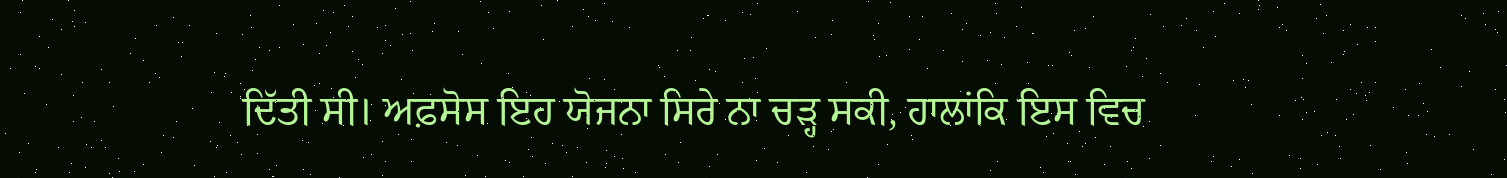ਦਿੱਤੀ ਸੀ। ਅਫ਼ਸੋਸ ਇਹ ਯੋਜਨਾ ਸਿਰੇ ਨਾ ਚੜ੍ਹ ਸਕੀ, ਹਾਲਾਂਕਿ ਇਸ ਵਿਚ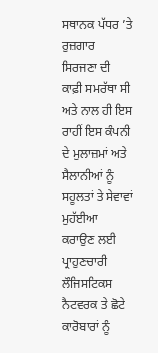ਸਥਾਨਕ ਪੱਧਰ ’ਤੇ ਰੁਜ਼ਗਾਰ ਸਿਰਜਣਾ ਦੀ ਕਾਫ਼ੀ ਸਮਰੱਥਾ ਸੀ ਅਤੇ ਨਾਲ ਹੀ ਇਸ ਰਾਹੀਂ ਇਸ ਕੰਪਨੀ ਦੇ ਮੁਲਾਜ਼ਮਾਂ ਅਤੇ ਸੈਲਾਨੀਆਂ ਨੂੰ ਸਹੂਲਤਾਂ ਤੇ ਸੇਵਾਵਾਂ ਮੁਹੱਈਆ ਕਰਾਉਣ ਲਈ ਪ੍ਰਾਹੁਣਚਾਰੀ ਲੌਜਿਸਟਿਕਸ ਨੈਟਵਰਕ ਤੇ ਛੋਟੇ ਕਾਰੋਬਾਰਾਂ ਨੂੰ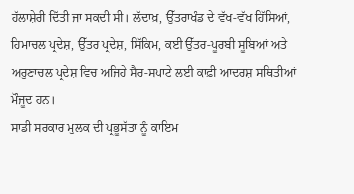ਹੱਲਾਸ਼ੇਰੀ ਦਿੱਤੀ ਜਾ ਸਕਦੀ ਸੀ। ਲੱਦਾਖ਼, ਉੱਤਰਾਖੰਡ ਦੇ ਵੱਖ-ਵੱਖ ਹਿੱਸਿਆਂ, ਹਿਮਾਚਲ ਪ੍ਰਦੇਸ਼, ਉੱਤਰ ਪ੍ਰਦੇਸ਼, ਸਿੱਕਿਮ, ਕਈ ਉੱਤਰ-ਪੂਰਬੀ ਸੂਬਿਆਂ ਅਤੇ ਅਰੁਣਾਚਲ ਪ੍ਰਦੇਸ਼ ਵਿਚ ਅਜਿਹੇ ਸੈਰ-ਸਪਾਟੇ ਲਈ ਕਾਫ਼ੀ ਆਦਰਸ਼ ਸਥਿਤੀਆਂ ਮੌਜੂਦ ਹਨ।
ਸਾਡੀ ਸਰਕਾਰ ਮੁਲਕ ਦੀ ਪ੍ਰਭੂਸੱਤਾ ਨੂੰ ਕਾਇਮ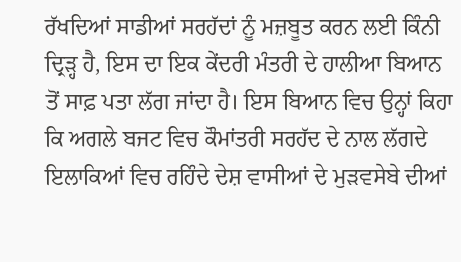ਰੱਖਦਿਆਂ ਸਾਡੀਆਂ ਸਰਹੱਦਾਂ ਨੂੰ ਮਜ਼ਬੂਤ ਕਰਨ ਲਈ ਕਿੰਨੀ ਦ੍ਰਿੜ੍ਹ ਹੈ, ਇਸ ਦਾ ਇਕ ਕੇਂਦਰੀ ਮੰਤਰੀ ਦੇ ਹਾਲੀਆ ਬਿਆਨ ਤੋਂ ਸਾਫ਼ ਪਤਾ ਲੱਗ ਜਾਂਦਾ ਹੈ। ਇਸ ਬਿਆਨ ਵਿਚ ਉਨ੍ਹਾਂ ਕਿਹਾ ਕਿ ਅਗਲੇ ਬਜਟ ਵਿਚ ਕੌਮਾਂਤਰੀ ਸਰਹੱਦ ਦੇ ਨਾਲ ਲੱਗਦੇ ਇਲਾਕਿਆਂ ਵਿਚ ਰਹਿੰਦੇ ਦੇਸ਼ ਵਾਸੀਆਂ ਦੇ ਮੁੜਵਸੇਬੇ ਦੀਆਂ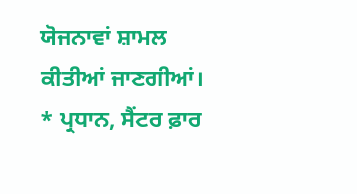ਯੋਜਨਾਵਾਂ ਸ਼ਾਮਲ ਕੀਤੀਆਂ ਜਾਣਗੀਆਂ।
* ਪ੍ਰਧਾਨ, ਸੈਂਟਰ ਫ਼ਾਰ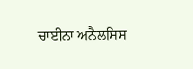ਚਾਈਨਾ ਅਨੈਲਸਿਸ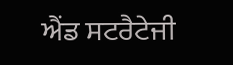ਐਂਡ ਸਟਰੈਟੇਜੀ